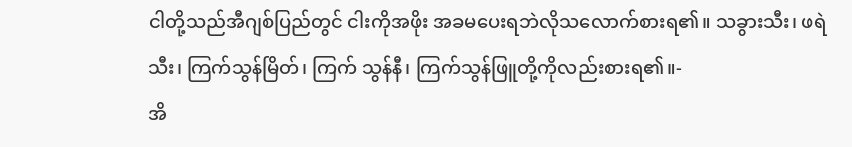ငါတို့သည်အီဂျစ်ပြည်တွင် ငါးကိုအဖိုး အခမပေးရဘဲလိုသလောက်စားရ၏။ သခွားသီး၊ ဖရဲသီး၊ ကြက်သွန်မြိတ်၊ ကြက် သွန်နီ၊ ကြက်သွန်ဖြူတို့ကိုလည်းစားရ၏။-
အိ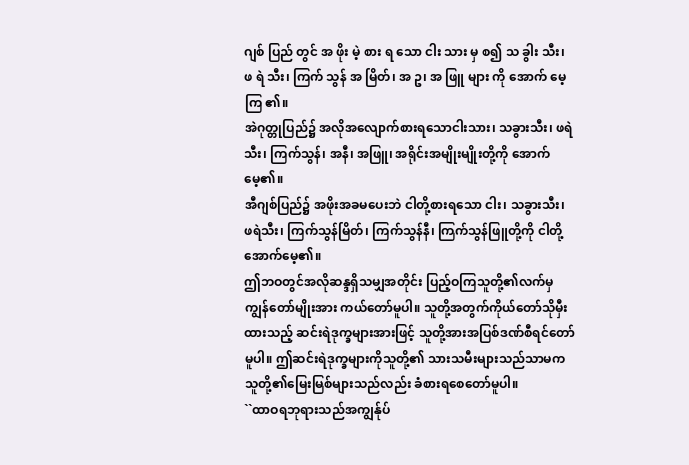ဂျစ် ပြည် တွင် အ ဖိုး မဲ့ စား ရ သော ငါး သား မှ စ၍ သ ခွါး သီး၊ ဖ ရဲ သီး၊ ကြက် သွန် အ မြိတ်၊ အ ဥ၊ အ ဖြူ များ ကို အောက် မေ့ ကြ ၏။
အဲဂုတ္တုပြည်၌ အလိုအလျောက်စားရသောငါးသား၊ သခွားသီး၊ ဖရဲသီး၊ ကြက်သွန်၊ အနီ၊ အဖြူ၊ အရိုင်းအမျိုးမျိုးတို့ကို အောက်မေ့၏။
အီဂျစ်ပြည်၌ အဖိုးအခမပေးဘဲ ငါတို့စားရသော ငါး၊ သခွားသီး၊ ဖရဲသီး၊ ကြက်သွန်မြိတ်၊ ကြက်သွန်နီ၊ ကြက်သွန်ဖြူတို့ကို ငါတို့အောက်မေ့၏။
ဤဘဝတွင်အလိုဆန္ဒရှိသမျှအတိုင်း ပြည့်ဝကြသူတို့၏လက်မှကျွန်တော်မျိုးအား ကယ်တော်မူပါ။ သူတို့အတွက်ကိုယ်တော်သိုမှီးထားသည့် ဆင်းရဲဒုက္ခများအားဖြင့် သူတို့အားအပြစ်ဒဏ်စီရင်တော်မူပါ။ ဤဆင်းရဲဒုက္ခများကိုသူတို့၏ သားသမီးများသည်သာမက သူတို့၏မြေးမြစ်များသည်လည်း ခံစားရစေတော်မူပါ။
``ထာဝရဘုရားသည်အကျွန်ုပ်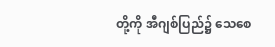တို့ကို အီဂျစ်ပြည်၌ သေစေ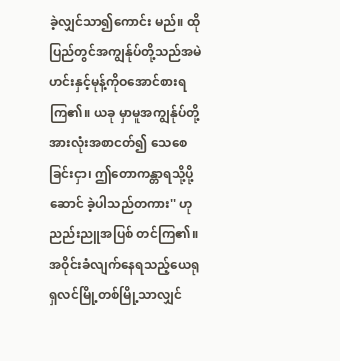ခဲ့လျှင်သာ၍ကောင်း မည်။ ထိုပြည်တွင်အကျွန်ုပ်တို့သည်အမဲ ဟင်းနှင့်မုန့်ကိုဝအောင်စားရကြ၏။ ယခု မှာမူအကျွန်ုပ်တို့အားလုံးအစာငတ်၍ သေစေခြင်းငှာ၊ ဤတောကန္တာရသို့ပို့ဆောင် ခဲ့ပါသည်တကား'' ဟုညည်းညူအပြစ် တင်ကြ၏။
အဝိုင်းခံလျက်နေရသည့်ယေရုရှလင်မြို့တစ်မြို့သာလျှင်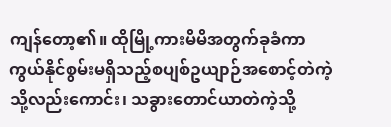ကျန်တော့၏။ ထိုမြို့ကားမိမိအတွက်ခုခံကာကွယ်နိုင်စွမ်းမရှိသည့်စပျစ်ဥယျာဉ်အစောင့်တဲကဲ့သို့လည်းကောင်း၊ သခွားတောင်ယာတဲကဲ့သို့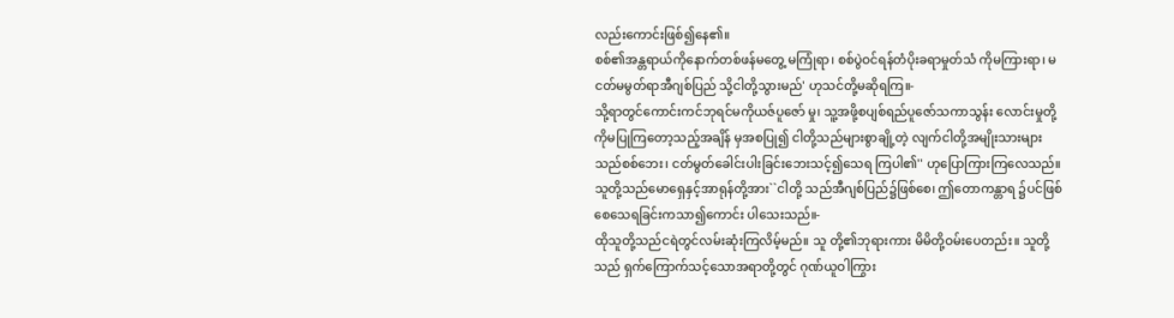လည်းကောင်းဖြစ်၍နေ၏။
စစ်၏အန္တရာယ်ကိုနောက်တစ်ဖန်မတွေ့ မကြုံရာ၊ စစ်ပွဲဝင်ရန်တံပိုးခရာမှုတ်သံ ကိုမကြားရာ၊ မငတ်မမွတ်ရာအီဂျစ်ပြည် သို့ငါတို့သွားမည်' ဟုသင်တို့မဆိုရကြ။-
သို့ရာတွင်ကောင်းကင်ဘုရင်မကိုယဇ်ပူဇော် မှု၊ သူ့အဖို့စပျစ်ရည်ပူဇော်သကာသွန်း လောင်းမှုတို့ကိုမပြုကြတော့သည့်အချိန် မှအစပြု၍ ငါတို့သည်များစွာချို့တဲ့ လျက်ငါတို့အမျိုးသားများသည်စစ်ဘေး၊ ငတ်မွတ်ခေါင်းပါးခြင်းဘေးသင့်၍သေရ ကြပါ၏'' ဟုပြောကြားကြလေသည်။
သူတို့သည်မောရှေနှင့်အာရုန်တို့အား``ငါတို့ သည်အီဂျစ်ပြည်၌ဖြစ်စေ၊ ဤတောကန္တာရ ၌ပင်ဖြစ်စေသေရခြင်းကသာ၍ကောင်း ပါသေးသည်။-
ထိုသူတို့သည်ငရဲတွင်လမ်းဆုံးကြလိမ့်မည်။ သူ တို့၏ဘုရားကား မိမိတို့ဝမ်းပေတည်း။ သူတို့သည် ရှက်ကြောက်သင့်သောအရာတို့တွင် ဂုဏ်ယူဝါကြွား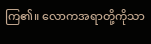ကြ၏။ လောကအရာတို့ကိုသာ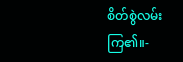စိတ်စွဲလမ်းကြ၏။-